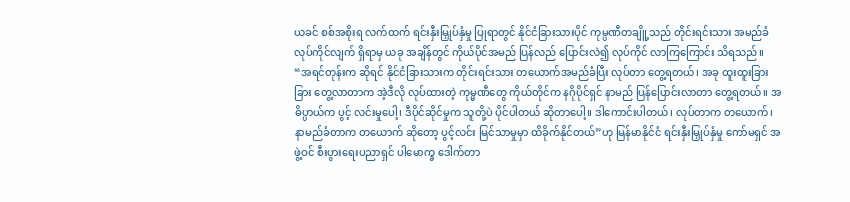ယခင် စစ်အစိုးရ လက်ထက် ရင်းနှီးမြှုပ်နှံမှု ပြုရာတွင် နိုင်ငံခြားသားပိုင် ကုမ္ပဏီတချိူ့သည် တိုင်းရင်းသား အမည်ခံ လုပ်ကိုင်လျက် ရှိရာမှ ယခု အချိန်တွင် ကိုယ်ပိုင်အမည် ပြန်လည် ပြောင်းလဲ၍ လုပ်ကိုင် လာကြကြောင်း သိရသည်။
“အရင်တုန်းက ဆိုရင် နိုင်ငံခြားသားက တိုင်းရင်းသား တယောက်အမည်ခံပြီး လုပ်တာ တွေ့ရတယ်၊ အခု ထူးထူးခြားခြား တွေ့လာတာက အဲ့ဒီလို လုပ်ထားတဲ့ ကုမ္မဏီတွေ ကိုယ်တိုင်က နဂိုပိုင်ရှင် နာမည် ပြန်ပြောင်းလာတာ တွေ့ရတယ်။ အဓိပ္ပာယ်က ပွင့် လင်းမှုပေါ့၊ ဒီပိုင်ဆိုင်မှုက သူတို့ပဲ ပိုင်ပါတယ် ဆိုတာပေါ့။ ဒါကောင်းပါတယ်၊ လုပ်တာက တယောက်၊ နာမည်ခံတာက တယောက် ဆိုတော့ ပွင့်လင်း မြင်သာမှုမှာ ထိခိုက်နိုင်တယ်”ဟု မြန်မာနိုင်ငံ ရင်းနှီးမြှုပ်နှံမှု ကော်မရှင် အဖွဲ့ဝင် စီးပွားရေးပညာရှင် ပါမောက္ခ ဒေါက်တာ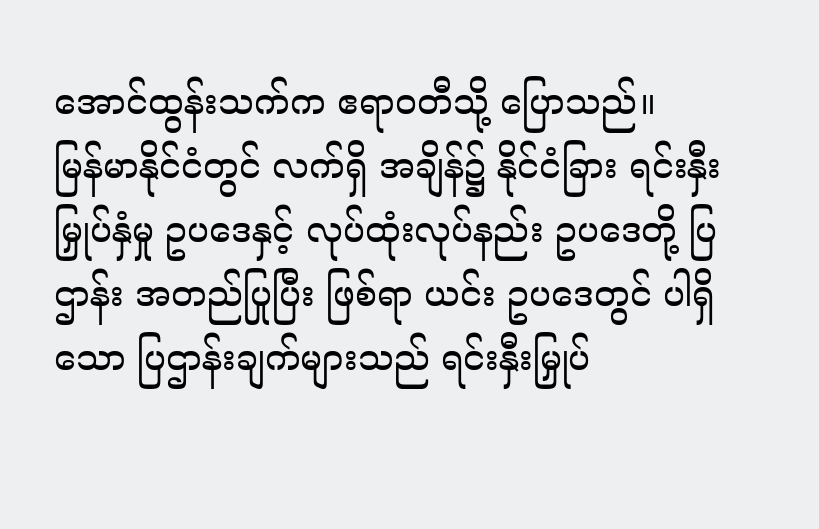အောင်ထွန်းသက်က ဧရာဝတီသို့ ပြောသည်။
မြန်မာနိုင်ငံတွင် လက်ရှိ အချိန်၌ နိုင်ငံခြား ရင်းနှီးမြှုပ်နှံမှု ဥပဒေနှင့် လုပ်ထုံးလုပ်နည်း ဥပဒေတို့ ပြဌာန်း အတည်ပြုပြီး ဖြစ်ရာ ယင်း ဥပဒေတွင် ပါရှိသော ပြဌာန်းချက်များသည် ရင်းနှီးမြှုပ်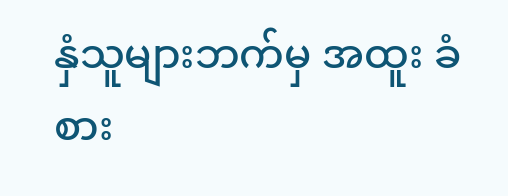နှံသူများဘက်မှ အထူး ခံစား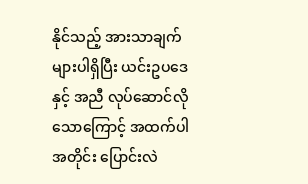နိုင်သည့် အားသာချက်များပါရှိပြီး ယင်းဥပဒေ နှင့် အညီ လုပ်ဆောင်လိုသောကြောင့် အထက်ပါအတိုင်း ပြောင်းလဲ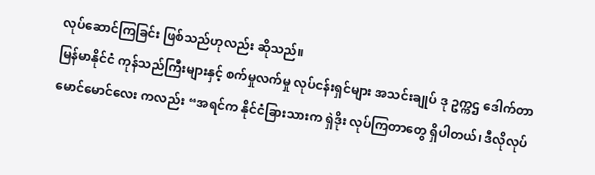လုပ်ဆောင်ကြခြင်း ဖြစ်သည်ဟုလည်း ဆိုသည်။
မြန်မာနိုင်ငံ ကုန်သည်ကြီးများနှင့် စက်မှုလက်မှု လုပ်ငန်းရှင်များ အသင်းချုပ် ဒု ဥက္ကဌ ဒေါက်တာ မောင်မောင်လေး ကလည်း “အရင်က နိုင်ငံခြားသားက ရှဲဒိုး လုပ်ကြတာတွေ ရှိပါတယ်၊ ဒီလိုလုပ်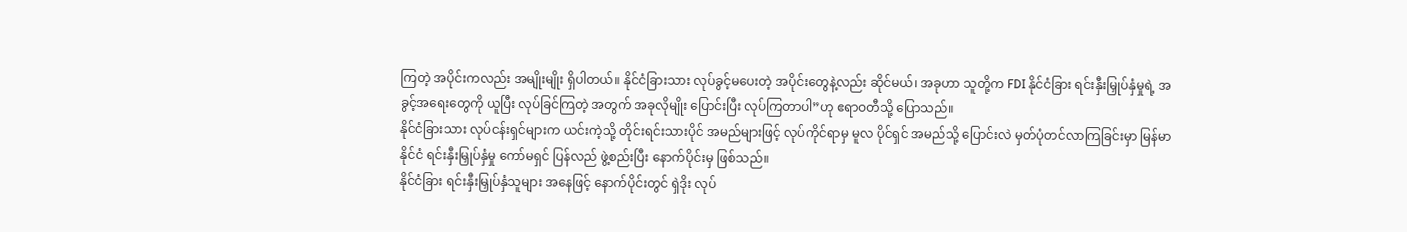ကြတဲ့ အပိုင်းကလည်း အမျိုးမျိုး ရှိပါတယ်။ နိုင်ငံခြားသား လုပ်ခွင့်မပေးတဲ့ အပိုင်းတွေနဲ့လည်း ဆိုင်မယ်၊ အခုဟာ သူတို့က FDI နိုင်ငံခြား ရင်းနှီးမြှုပ်နှံမှုရဲ့ အခွင့်အရေးတွေကို ယူပြီး လုပ်ခြင်ကြတဲ့ အတွက် အခုလိုမျိုး ပြောင်းပြီး လုပ်ကြတာပါ”ဟု ဧရာဝတီသို့ ပြောသည်။
နိုင်ငံခြားသား လုပ်ငန်းရှင်များက ယင်းကဲ့သို့ တိုင်းရင်းသားပိုင် အမည်များဖြင့် လုပ်ကိုင်ရာမှ မူလ ပိုင်ရှင် အမည်သို့ ပြောင်းလဲ မှတ်ပုံတင်လာကြခြင်းမှာ မြန်မာနိုင်ငံ ရင်းနှီးမြှုပ်နှံမှု ကော်မရှင် ပြန်လည် ဖွဲ့စည်းပြီး နောက်ပိုင်းမှ ဖြစ်သည်။
နိုင်ငံခြား ရင်းနှီးမြှုပ်နှံသူများ အနေဖြင့် နောက်ပိုင်းတွင် ရှဲဒိုး လုပ်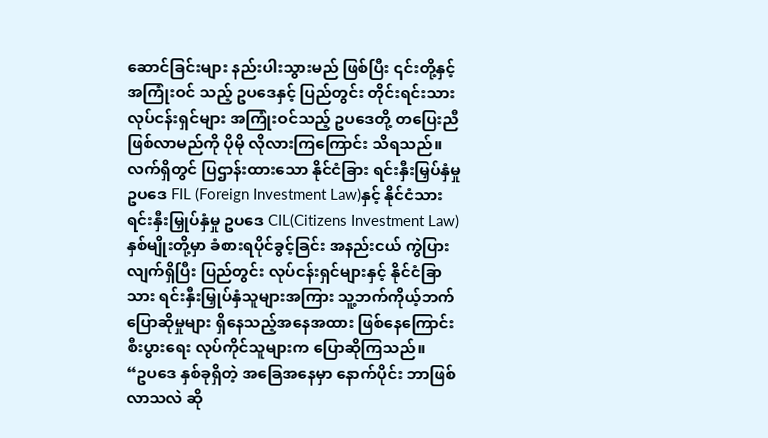ဆောင်ခြင်းများ နည်းပါးသွားမည် ဖြစ်ပြီး ၎င်းတို့နှင့် အကြုံးဝင် သည့် ဥပဒေနှင့် ပြည်တွင်း တိုင်းရင်းသား လုပ်ငန်းရှင်များ အကြုံးဝင်သည့် ဥပဒေတို့ တပြေးညီ ဖြစ်လာမည်ကို ပိုမို လိုလားကြကြောင်း သိရသည်။
လက်ရှိတွင် ပြဌာန်းထားသော နိုင်ငံခြား ရင်းနှီးမြှပ်နှံမှု ဥပဒေ FIL (Foreign Investment Law)နှင့် နိုင်ငံသား ရင်းနှီးမြှုပ်နှံမှု ဥပဒေ CIL(Citizens Investment Law) နှစ်မျိုးတို့မှာ ခံစားရပိုင်ခွင့်ခြင်း အနည်းငယ် ကွဲပြားလျက်ရှိပြီး ပြည်တွင်း လုပ်ငန်းရှင်များနှင့် နိုင်ငံခြာသား ရင်းနှီးမြှုပ်နှံသူများအကြား သူ့ဘက်ကိုယ့်ဘက် ပြောဆိုမှုများ ရှိနေသည့်အနေအထား ဖြစ်နေကြောင်း စီးပွားရေး လုပ်ကိုင်သူများက ပြောဆိုကြသည်။
“ဥပဒေ နှစ်ခုရှိတဲ့ အခြေအနေမှာ နောက်ပိုင်း ဘာဖြစ်လာသလဲ ဆို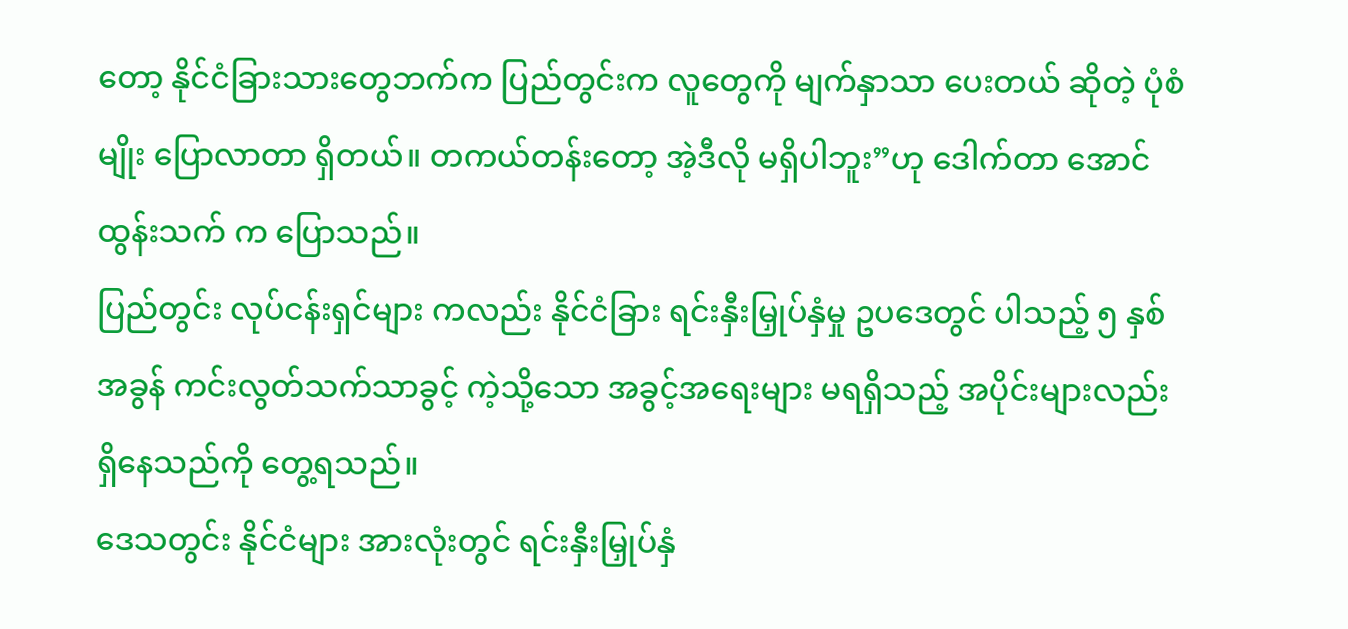တော့ နိုင်ငံခြားသားတွေဘက်က ပြည်တွင်းက လူတွေကို မျက်နှာသာ ပေးတယ် ဆိုတဲ့ ပုံစံမျိုး ပြောလာတာ ရှိတယ်။ တကယ်တန်းတော့ အဲ့ဒီလို မရှိပါဘူး”ဟု ဒေါက်တာ အောင်ထွန်းသက် က ပြောသည်။
ပြည်တွင်း လုပ်ငန်းရှင်များ ကလည်း နိုင်ငံခြား ရင်းနှီးမြှုပ်နှံမှု ဥပဒေတွင် ပါသည့် ၅ နှစ် အခွန် ကင်းလွတ်သက်သာခွင့် ကဲ့သို့သော အခွင့်အရေးများ မရရှိသည့် အပိုင်းများလည်း ရှိနေသည်ကို တွေ့ရသည်။
ဒေသတွင်း နိုင်ငံများ အားလုံးတွင် ရင်းနှီးမြှုပ်နှံ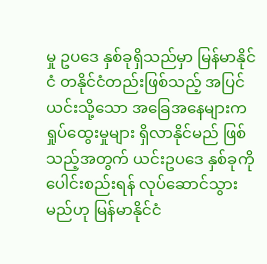မှု ဥပဒေ နှစ်ခုရှိသည်မှာ မြန်မာနိုင်ငံ တနိုင်ငံတည်းဖြစ်သည့် အပြင် ယင်းသို့သော အခြေအနေများက ရှုပ်ထွေးမှုများ ရှိလာနိုင်မည် ဖြစ်သည့်အတွက် ယင်းဥပဒေ နှစ်ခုကို ပေါင်းစည်းရန် လုပ်ဆောင်သွားမည်ဟု မြန်မာနိုင်ငံ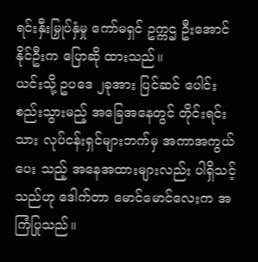ရင်းနှီးမြှုပ်နှံမှု ကော်မရှင် ဥက္ကဌ ဦးအောင်နိုင်ဦးက ပြောဆို ထားသည်။
ယင်းသို့ ဥပဒေ ၂ခုအား ပြင်ဆင် ပေါင်းစည်းသွားမည့် အခြေအနေတွင် တိုင်းရင်းသား လုပ်ငန်းရှင်များဘက်မှ အကာအကွယ်ပေး သည့် အနေအထားများလည်း ပါရှိသင့်သည်ဟု ဒေါက်တာ မောင်မောင်လေးက အကြံပြုသည်။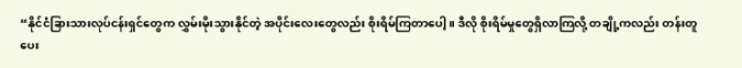“နိုင်ငံခြားသားလုပ်ငန်းရှင်တွေက လွှမ်းမိုးသွားနိုင်တဲ့ အပိုင်းလေးတွေလည်း စိုးရိမ်ကြတာပေါ့။ ဒီလို စိုးရိမ်မှုတွေရှိလာကြလို့ တချို့ကလည်း တန်းတူပေး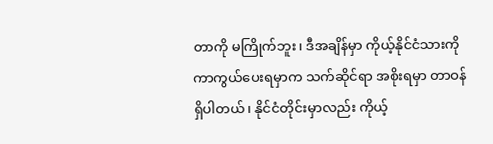တာကို မကြိုက်ဘူး၊ ဒီအချိန်မှာ ကိုယ့်နိုင်ငံသားကို ကာကွယ်ပေးရမှာက သက်ဆိုင်ရာ အစိုးရမှာ တာဝန်ရှိပါတယ်၊ နိုင်ငံတိုင်းမှာလည်း ကိုယ့်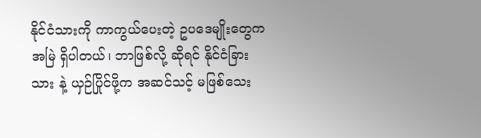နိုင်ငံသားကို ကာကွယ်ပေးတဲ့ ဥပဒေမျိုးတွေက အမြဲ ရှိပါတယ်၊ ဘာဖြစ်လို့ ဆိုရင် နိုင်ငံခြားသား နဲ့ ယှဉ်ပြိုင်ဖို့က အဆင်သင့် မဖြစ်သေး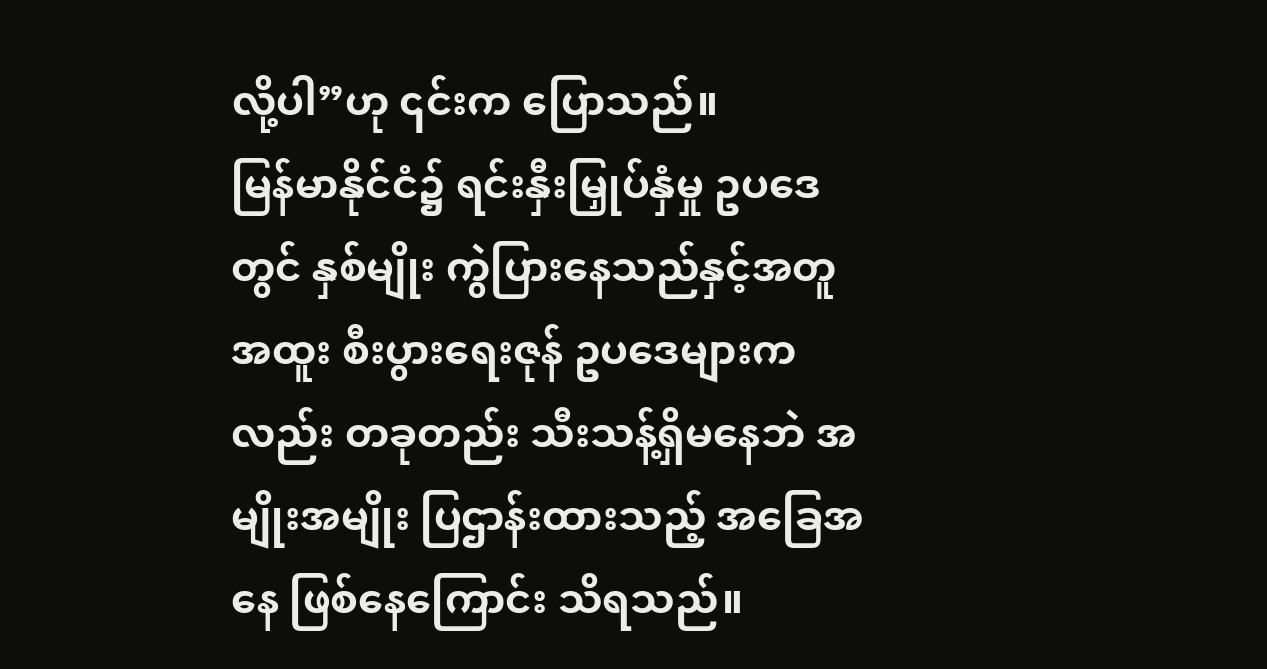လို့ပါ”ဟု ၎င်းက ပြောသည်။
မြန်မာနိုင်ငံ၌ ရင်းနှီးမြှုပ်နှံမှု ဥပဒေတွင် နှစ်မျိုး ကွဲပြားနေသည်နှင့်အတူ အထူး စီးပွားရေးဇုန် ဥပဒေများကလည်း တခုတည်း သီးသန့်ရှိမနေဘဲ အမျိုးအမျိုး ပြဌာန်းထားသည့် အခြေအနေ ဖြစ်နေကြောင်း သိရသည်။